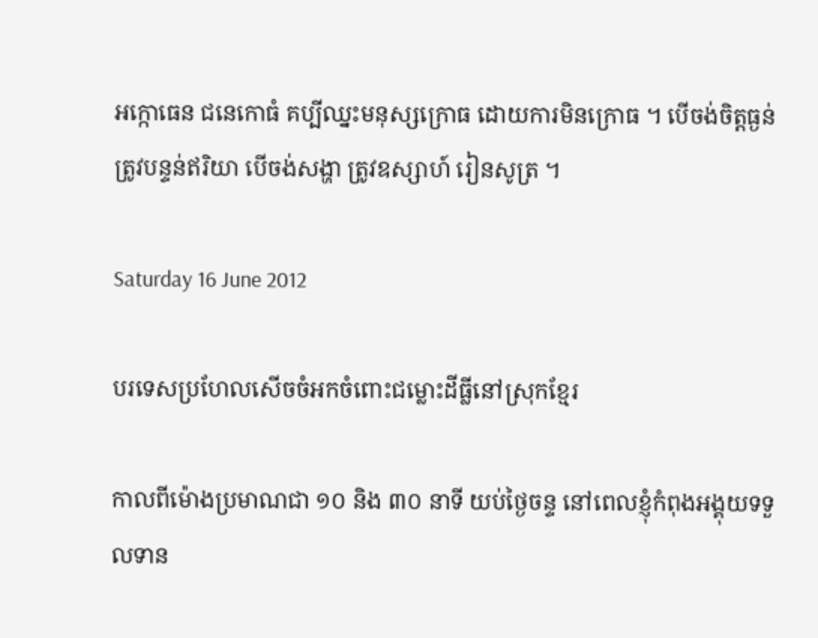អក្កោធេន ជនេកោធំ គប្បីឈ្នះមនុស្សក្រោធ ដោយការមិនក្រោធ ។ បើចង់ចិត្តធ្ងន់ ត្រូវបន្ទន់ឥរិយា បើចង់សង្ហា ត្រូវឧស្សាហ៍ រៀនសូត្រ ។

Saturday 16 June 2012

បរទេសប្រហែលសើចចំអកចំពោះជម្លោះដីធ្លីនៅស្រុកខ្មែរ

កាលពីម៉ោងប្រមាណជា ១០ និង ៣០ នាទី យប់ថ្ងៃចន្ទ នៅពេលខ្ញុំកំពុងអង្គុយទទួលទាន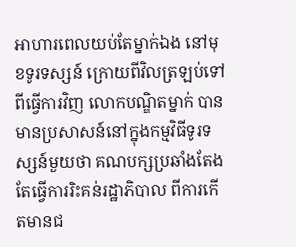អាហារពេលយប់តែម្នាក់ឯង នៅមុខទូរទស្សន៍ ក្រោយពីវិលត្រឡប់ទៅពីធ្វើការវិញ លោកបណ្ឌិតម្នាក់ បានមានប្រសាសន៍នៅក្នុងកម្មវិធីទូរទស្សន៍មួយថា គណបក្សប្រឆាំងតែងតែធ្វើការរិះគន់រដ្ឋាភិបាល ពីការកើតមានជ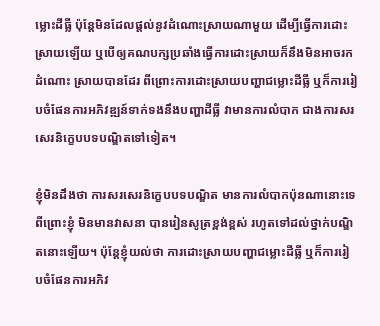ម្លោះដីធ្លី ប៉ុន្តែមិនដែលផ្តល់នូវដំណោះស្រាយណាមួយ ដើម្បីធ្វើការដោះស្រាយឡើយ ឬបើឲ្យគណបក្សប្រឆាំងធ្វើការដោះស្រាយក៏នឹងមិនអាចរកដំណោះ ស្រាយបានដែរ ពីព្រោះការដោះស្រាយបញ្ហាជម្លោះដីធ្លី ឬក៏ការរៀបចំផែនការអភិវឌ្ឍន៍ទាក់ទងនឹងបញ្ហាដីធ្លី វាមានការលំបាក ជាងការសរសេរនិក្ខេបបទបណ្ឌិតទៅទៀត។

ខ្ញុំមិនដឹងថា ការសរសេរនិក្ខេបបទបណ្ឌិត មានការលំបាកប៉ុនណានោះទេ ពីព្រោះខ្ញុំ មិនមានវាសនា បានរៀនសូត្រខ្ពង់ខ្ពស់ រហូតទៅដល់ថ្នាក់បណ្ឌិតនោះឡើយ។ ប៉ុន្តែខ្ញុំយល់ថា ការដោះស្រាយបញ្ហាជម្លោះដីធ្លី ឬក៏ការរៀបចំផែនការអភិវ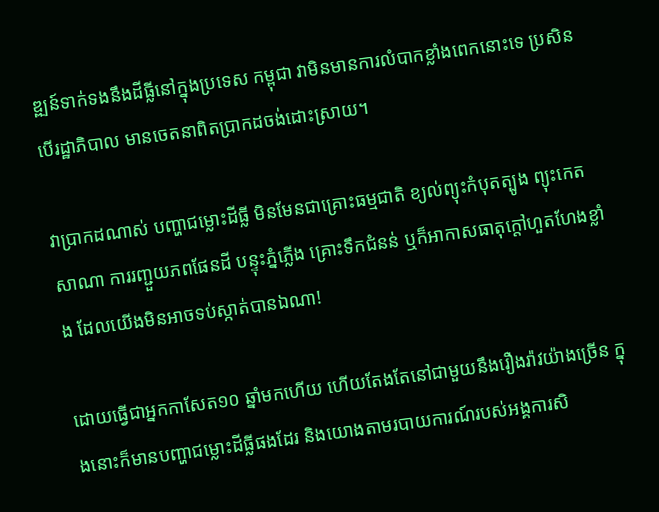ឌ្ឍន៍ទាក់ទងនឹងដីធ្លីនៅក្នុងប្រទេស កម្ពុជា វាមិនមានការលំបាកខ្លាំងពេកនោះទេ ប្រសិនបើរដ្ឋាភិបាល មានចេតនាពិតប្រាកដចង់ដោះស្រាយ។

វាប្រាកដណាស់ បញ្ហាជម្លោះដីធ្លី មិនមែនជាគ្រោះធម្មជាតិ ខ្យល់ព្យុះកំបុតត្បូង ព្យុះកេតសាណា ការរញ្ជួយភពផែនដី បន្ទុះភ្នំភ្លើង គ្រោះទឹកជំនន់ ឬក៏អាកាសធាតុក្តៅហួតហែងខ្លាំង ដែលយើងមិនអាចទប់ស្កាត់បានឯណា!

ដោយធ្វើជាអ្នកកាសែត១០ ឆ្នាំមកហើយ ហើយតែងតែនៅជាមួយនឹងរឿងរ៉ាវយ៉ាងច្រើន ក្នុងនោះក៏មានបញ្ហាជម្លោះដីធ្លីផងដែរ និងយោងតាមរបាយការណ៍របស់អង្គការសិ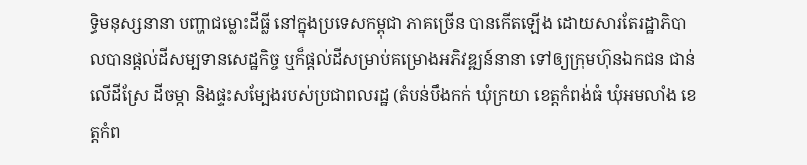ទ្ធិមនុស្សនានា បញ្ហាជម្លោះដីធ្លី នៅក្នុងប្រទេសកម្ពុជា ភាគច្រើន បានកើតឡើង ដោយសារតែរដ្ឋាភិបាលបានផ្តល់ដីសម្បទានសេដ្ឋកិច្ច ឬក៏ផ្តល់ដីសម្រាប់គម្រោងអភិវឌ្ឍន៍នានា ទៅឲ្យក្រុមហ៊ុនឯកជន ជាន់លើដីស្រែ ដីចម្កា និងផ្ទះសម្បែងរបស់ប្រជាពលរដ្ឋ (តំបន់បឹងកក់ ឃុំក្រយា ខេត្តកំពង់ធំ ឃុំអមលាំង ខេត្តកំព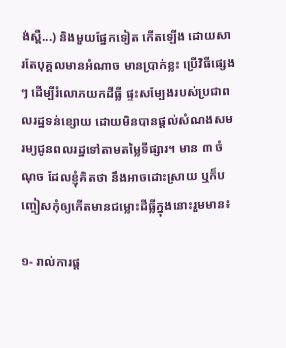ង់ស្ពឺ...) និងមួយផ្នែកទៀត កើតឡើង ដោយសារតែបុគ្គលមានអំណាច មានប្រាក់ខ្លះ ប្រើវិធីផ្សេងៗ ដើម្បីរំលោភយកដីធ្លី ផ្ទះសម្បែងរបស់ប្រជាពលរដ្ឋទន់ខ្សោយ ដោយមិនបានផ្តល់សំណងសមរម្យជូនពលរដ្ឋទៅតាមតម្លៃទីផ្សារ។ មាន ៣ ចំណុច ដែលខ្ញុំគិតថា នឹងអាចដោះស្រាយ ឬក៏បញ្ចៀសកុំឲ្យកើតមានជម្លោះដីធ្លីក្នុងនោះរួមមាន៖

១- រាល់ការផ្ត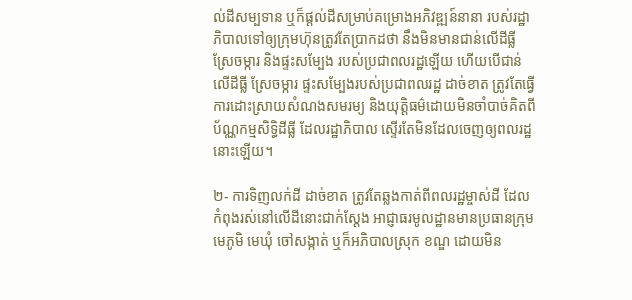ល់ដីសម្បទាន ឬក៏ផ្តល់ដីសម្រាប់គម្រោងអភិវឌ្ឍន៍នានា របស់រដ្ឋាភិបាលទៅឲ្យក្រុមហ៊ុនត្រូវតែប្រាកដថា នឹងមិនមានជាន់លើដីធ្លី ស្រែចម្ការ និងផ្ទះសម្បែង របស់ប្រជាពលរដ្ឋឡើយ ហើយបើជាន់លើដីធ្លី ស្រែចម្ការ ផ្ទះសម្បែងរបស់ប្រជាពលរដ្ឋ ដាច់ខាត ត្រូវតែធ្វើការដោះស្រាយសំណងសមរម្យ និងយុត្តិធម៌ដោយមិនចាំបាច់គិតពីប័ណ្ណកម្មសិទ្ធិដីធ្លី ដែលរដ្ឋាភិបាល ស្ទើរតែមិនដែលចេញឲ្យពលរដ្ឋនោះឡើយ។

២- ការទិញលក់ដី ដាច់ខាត ត្រូវតែឆ្លងកាត់ពីពលរដ្ឋម្ចាស់ដី ដែលកំពុងរស់នៅលើដីនោះជាក់ស្តែង អាជ្ញាធរមូលដ្ឋានមានប្រធានក្រុម មេភូមិ មេឃុំ ចៅសង្កាត់ ឬក៏អភិបាលស្រុក ខណ្ឌ ដោយមិន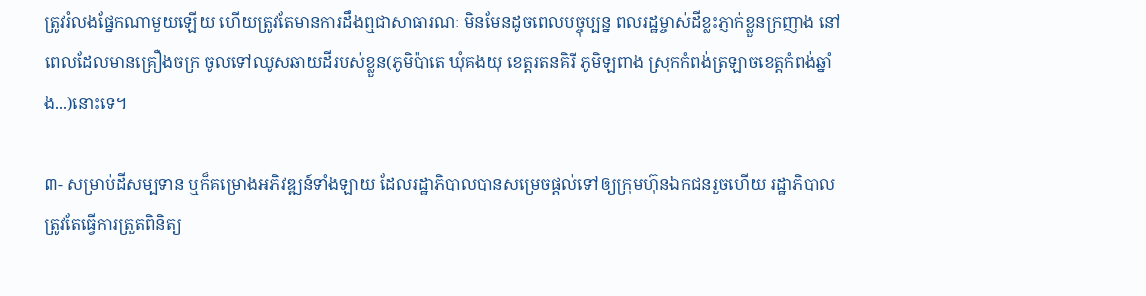ត្រូវរំលងផ្នែកណាមួយឡើយ ហើយត្រូវតែមានការដឹងឮជាសាធារណៈ មិនមែនដូចពេលបច្ចុប្បន្ន ពលរដ្ឋម្ចាស់ដីខ្លះភ្ញាក់ខ្លួនក្រញាង នៅពេលដែលមានគ្រឿងចក្រ ចូលទៅឈូសឆាយដីរបស់ខ្លួន(ភូមិប៉ាតេ ឃុំគងយុ ខេត្តរតនគិរី ភូមិឡពាង ស្រុកកំពង់ត្រឡាចខេត្តកំពង់ឆ្នាំង...)នោះទេ។

៣- សម្រាប់ដីសម្បទាន ឬក៏គម្រោងអភិវឌ្ឍន៍ទាំងឡាយ ដែលរដ្ឋាភិបាលបានសម្រេចផ្តល់ទៅឲ្យក្រុមហ៊ុនឯកជនរួចហើយ រដ្ឋាភិបាល ត្រូវតែធ្វើការត្រួតពិនិត្យ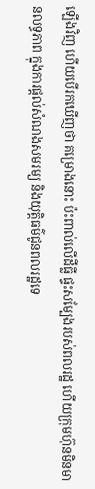ឡើងវិញ ហើយបើរកឃើញថា គម្រោងនោះ ប៉ះពាល់លើដីធ្លី ផ្ទះសម្បែងរបស់ពលរដ្ឋ ហើយក្រុមហ៊ុនមិនមានលទ្ធភាព ក្នុងការផ្តល់សំណងសមរម្យ និងយុត្តិធម៌ជូនពលរដ្ឋទេ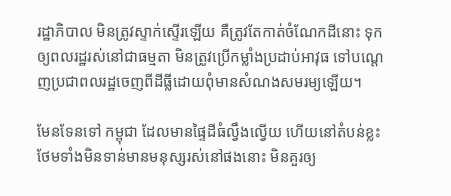រដ្ឋាភិបាល មិនត្រូវស្ទាក់ស្ទើរឡើយ គឺត្រូវតែកាត់ចំណែកដីនោះ ទុកឲ្យពលរដ្ឋរស់នៅជាធម្មតា មិនត្រូវប្រើកម្លាំងប្រដាប់អាវុធ ទៅបណ្តេញប្រជាពលរដ្ឋចេញពីដីធ្លីដោយពុំមានសំណងសមរម្យឡើយ។

មែនទែនទៅ កម្ពុជា ដែលមានផ្ទៃដីធំល្វឹងល្វើយ ហើយនៅតំបន់ខ្លះ ថែមទាំងមិនទាន់មានមនុស្សរស់នៅផងនោះ មិនគួរឲ្យ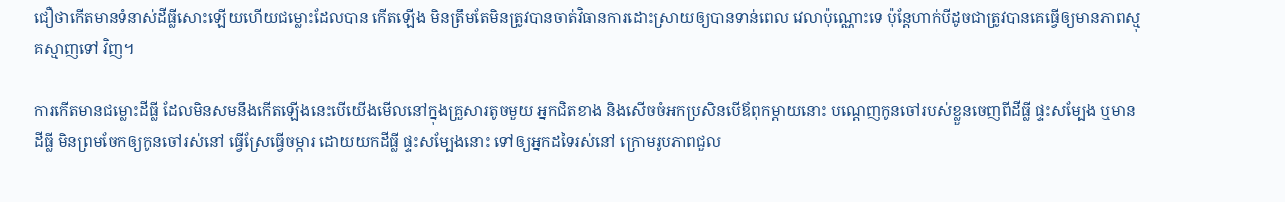ជឿថាកើតមានទំនាស់ដីធ្លីសោះឡើយហើយជម្លោះដែលបាន កើតឡើង មិនត្រឹមតែមិនត្រូវបានចាត់វិធានការដោះស្រាយឲ្យបានទាន់ពេល វេលាប៉ុណ្ណោះទេ ប៉ុន្តែហាក់បីដូចជាត្រូវបានគេធ្វើឲ្យមានភាពស្មុគស្មាញទៅ វិញ។

ការកើតមានជម្លោះដីធ្លី ដែលមិនសមនឹងកើតឡើងនេះបើយើងមើលនៅក្នុងគ្រួសារតូចមួយ អ្នកជិតខាង និងសើចចំអកប្រសិនបើឪពុកម្តាយនោះ បណ្តេញកូនចៅរបស់ខ្លួនចេញពីដីធ្លី ផ្ទះសម្បែង ឬមានដីធ្លី មិនព្រមចែកឲ្យកូនចៅរស់នៅ ធ្វើស្រែធ្វើចម្ការ ដោយយកដីធ្លី ផ្ទះសម្បែងនោះ ទៅឲ្យអ្នកដទៃរស់នៅ ក្រោមរូបភាពជួល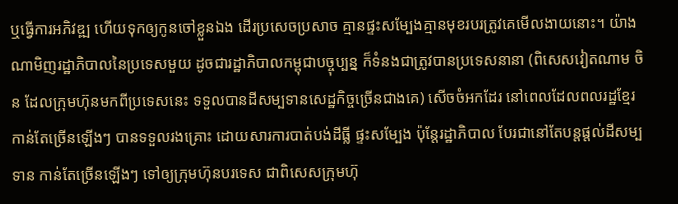ឬធ្វើការអភិវឌ្ឍ ហើយទុកឲ្យកូនចៅខ្លួនឯង ដើរប្រសេចប្រសាច គ្មានផ្ទះសម្បែងគ្មានមុខរបរត្រូវគេមើលងាយនោះ។ យ៉ាងណាមិញរដ្ឋាភិបាលនៃប្រទេសមួយ ដូចជារដ្ឋាភិបាលកម្ពុជាបច្ចុប្បន្ន ក៏ទំនងជាត្រូវបានប្រទេសនានា (ពិសេសវៀតណាម ចិន ដែលក្រុមហ៊ុនមកពីប្រទេសនេះ ទទួលបានដីសម្បទានសេដ្ឋកិច្ចច្រើនជាងគេ) សើចចំអកដែរ នៅពេលដែលពលរដ្ឋខ្មែរកាន់តែច្រើនឡើងៗ បានទទួលរងគ្រោះ ដោយសារការបាត់បង់ដីធ្លី ផ្ទះសម្បែង ប៉ុន្តែរដ្ឋាភិបាល បែរជានៅតែបន្តផ្តល់ដីសម្បទាន កាន់តែច្រើនឡើងៗ ទៅឲ្យក្រុមហ៊ុនបរទេស ជាពិសេសក្រុមហ៊ុ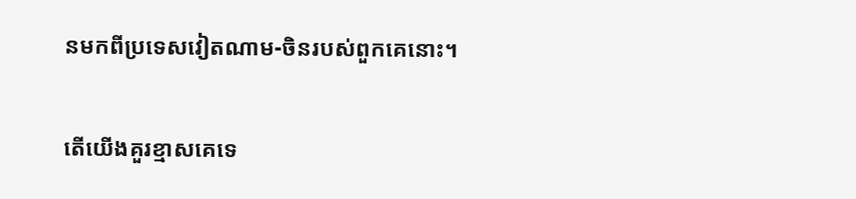នមកពីប្រទេសវៀតណាម-ចិនរបស់ពួកគេនោះ។

តើយើងគួរខ្មាសគេទេ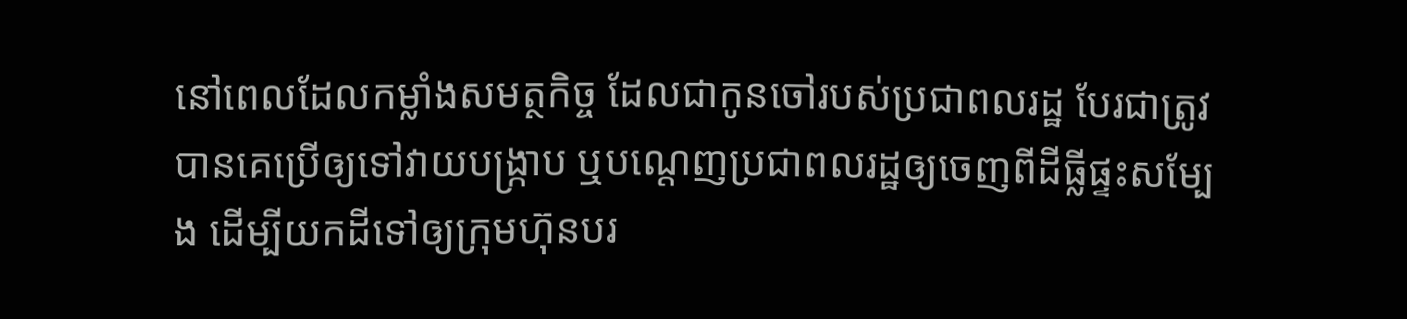នៅពេលដែលកម្លាំងសមត្ថកិច្ច ដែលជាកូនចៅរបស់ប្រជាពលរដ្ឋ បែរជាត្រូវបានគេប្រើឲ្យទៅវាយបង្ក្រាប ឬបណ្តេញប្រជាពលរដ្ឋឲ្យចេញពីដីធ្លីផ្ទះសម្បែង ដើម្បីយកដីទៅឲ្យក្រុមហ៊ុនបរ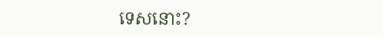ទេសនោះ?